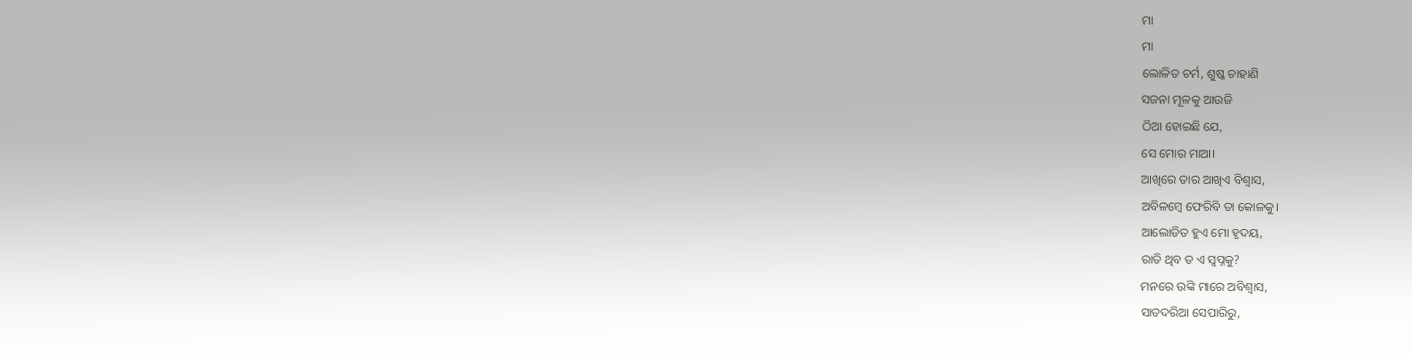ମା
ମା
ଲୋଳିତ ଚର୍ମ, ଶୁଷ୍କ ଚାହାଣି
ସଜନା ମୂଳକୁ ଆଉଜି
ଠିଆ ହୋଇଛି ଯେ,
ସେ ମୋର ମାଆ।
ଆଖିରେ ତାର ଆଖିଏ ବିଶ୍ୱାସ,
ଅବିଳମ୍ବେ ଫେରିବି ତା କୋଳକୁ।
ଆଲୋଡିତ ହୁଏ ମୋ ହୃଦୟ,
ରାତି ଥିବ ତ ଏ ସ୍ୱପ୍ନକୁ?
ମନରେ ଉଙ୍କି ମାରେ ଅବିଶ୍ୱାସ,
ସାତଦରିଆ ସେପାରିରୁ,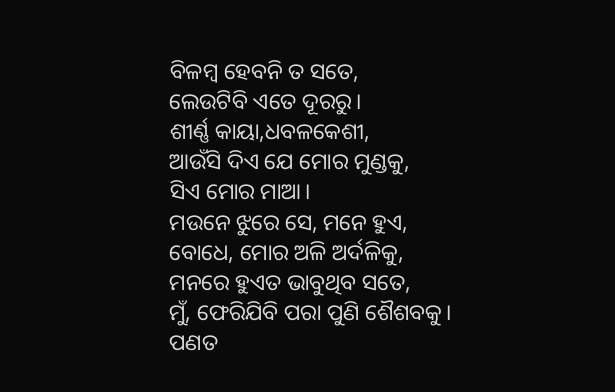ବିଳମ୍ବ ହେବନି ତ ସତେ,
ଲେଉଟିବି ଏତେ ଦୂରରୁ।
ଶୀର୍ଣ୍ଣ କାୟା,ଧବଳକେଶୀ,
ଆଉଁସି ଦିଏ ଯେ ମୋର ମୁଣ୍ଡକୁ,
ସିଏ ମୋର ମାଆ।
ମଉନେ ଝୁରେ ସେ, ମନେ ହୁଏ,
ବୋଧେ, ମୋର ଅଳି ଅର୍ଦଳିକୁ,
ମନରେ ହୁଏତ ଭାବୁଥିବ ସତେ,
ମୁଁ, ଫେରିଯିବି ପରା ପୁଣି ଶୈଶବକୁ।
ପଣତ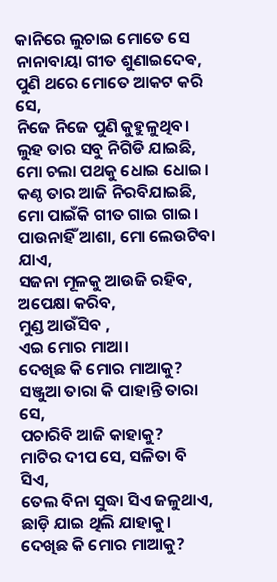କାନିରେ ଲୁଚାଇ ମୋତେ ସେ
ନାନାବାୟା ଗୀତ ଶୁଣାଇଦେଵ,
ପୁଣି ଥରେ ମୋତେ ଆକଟ କରି ସେ,
ନିଜେ ନିଜେ ପୁଣି କୁହୁଳୁଥିବ।
ଲୁହ ତାର ସବୁ ନିଗିଡି ଯାଇଛି,
ମୋ ଚଲା ପଥକୁ ଧୋଇ ଧୋଇ।
କଣ୍ଠ ତାର ଆଜି ନିରବିଯାଇଛି,
ମୋ ପାଇଁକି ଗୀତ ଗାଇ ଗାଇ।
ପାଉନାହିଁ ଆଶା, ମୋ ଲେଉଟିବା ଯାଏ,
ସଜନା ମୂଳକୁ ଆଉଜି ରହିବ,
ଅପେକ୍ଷା କରିବ,
ମୁଣ୍ଡ ଆଉଁସିବ ,
ଏଇ ମୋର ମାଆ।
ଦେଖିଛ କି ମୋର ମାଆକୁ?
ସଞ୍ଜୁଆ ତାରା କି ପାହାନ୍ତି ତାରା ସେ,
ପଚାରିବି ଆଜି କାହାକୁ?
ମାଟିର ଦୀପ ସେ, ସଳିତା ବି ସିଏ,
ତେଲ ବିନା ସୁଦ୍ଧା ସିଏ ଜଳୁଥାଏ,
ଛାଡ଼ି ଯାଇ ଥିଲି ଯାହାକୁ।
ଦେଖିଛ କି ମୋର ମାଆକୁ?